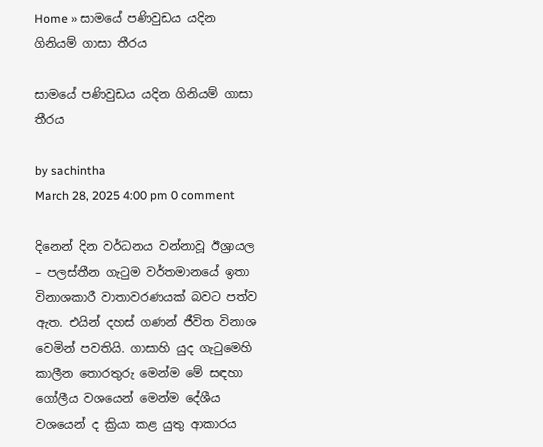Home » සාමයේ පණිවුඩය යදින ගිනියම් ගාසා තීරය

සාමයේ පණිවුඩය යදින ගිනියම් ගාසා තීරය

by sachintha
March 28, 2025 4:00 pm 0 comment

දිනෙන් දින වර්ධනය වන්නාවූ ඊශ්‍රායල – පලස්තීන ගැටුම වර්තමානයේ ඉතා විනාශකාරී වාතාවරණයක් බවට පත්ව ඇත. එයින් දහස් ගණන් ජීවිත විනාශ වෙමින් පවතියි. ගාසාහි යුද ගැටුමෙහි කාලීන තොරතුරු මෙන්ම මේ සඳහා ගෝලීය වශයෙන් මෙන්ම දේශීය වශයෙන් ද ක්‍රියා කළ යුතු ආකාරය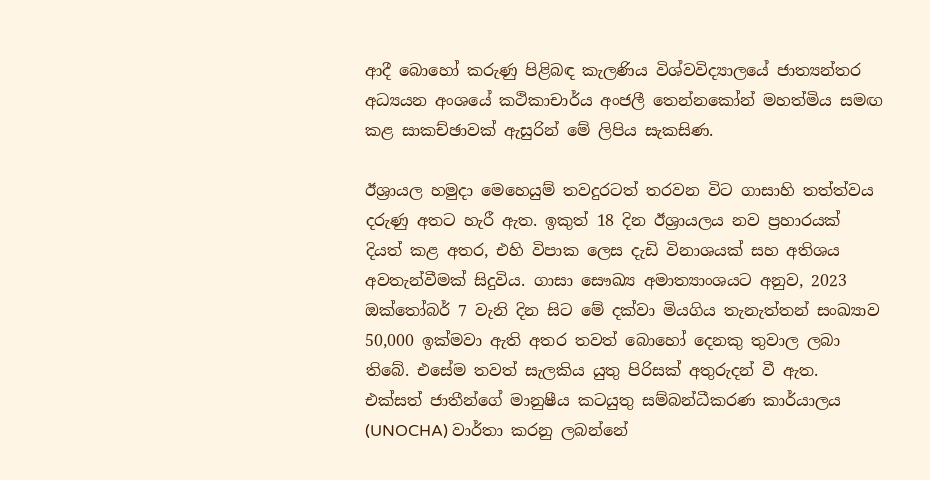ආදී බොහෝ කරුණු පිළිබඳ කැලණිය විශ්වවිද්‍යාලයේ ජාත්‍යන්තර අධ්‍යයන අංශයේ කථිකාචාර්ය අංජලී තෙන්නකෝන් මහත්මිය සමඟ කළ සාකච්ඡාවක් ඇසුරින් මේ ලිපිය සැකසිණ.

ඊශ්‍රායල හමුදා මෙහෙයුම් තවදුරටත් තරවන විට ගාසාහි තත්ත්වය දරුණු අතට හැරී ඇත. ඉකුත් 18 දින ඊශ්‍රායලය නව ප්‍රහාරයක් දියත් කළ අතර, එහි විපාක ලෙස දැඩි විනාශයක් සහ අතිශය අවතැන්වීමක් සිදුවිය. ගාසා සෞඛ්‍ය අමාත්‍යාංශයට අනුව, 2023 ඔක්තෝබර් 7 වැනි දින සිට මේ දක්වා මියගිය තැනැත්තන් සංඛ්‍යාව 50,000 ඉක්මවා ඇති අතර තවත් බොහෝ දෙනකු තුවාල ලබා තිබේ. එසේම තවත් සැලකිය යුතු පිරිසක් අතුරුදන් වී ඇත. එක්සත් ජාතීන්ගේ මානුෂීය කටයුතු සම්බන්ධීකරණ කාර්යාලය (UNOCHA) වාර්තා කරනු ලබන්නේ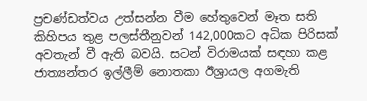ප්‍රචණ්ඩත්වය උත්සන්න වීම හේතුවෙන් මෑත සති කිහිපය තුළ පලස්තීනුවන් 142,000කට අධික පිරිසක් අවතැන් වී ඇති බවයි. සටන් විරාමයක් සඳහා කළ ජාත්‍යන්තර ඉල්ලීම් නොතකා ඊශ්‍රායල අගමැති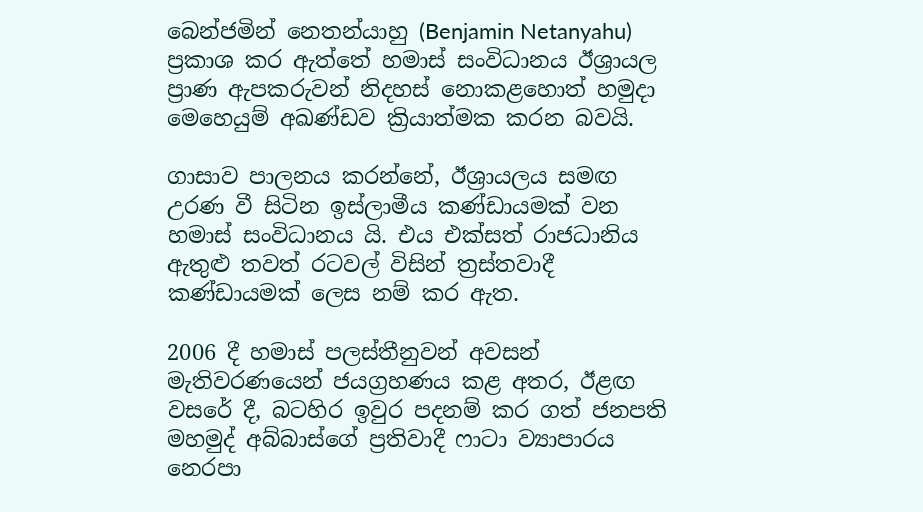බෙන්ජමින් නෙතන්යාහු (Benjamin Netanyahu) ප්‍රකාශ කර ඇත්තේ හමාස් සංවිධානය ඊශ්‍රායල ප්‍රාණ ඇපකරුවන් නිදහස් නොකළහොත් හමුදා මෙහෙයුම් අඛණ්ඩව ක්‍රියාත්මක කරන බවයි.

ගාසාව පාලනය කරන්නේ, ඊශ්‍රායලය සමඟ උරණ වී සිටින ඉස්ලාමීය කණ්ඩායමක් වන හමාස් සංවිධානය යි. එය එක්සත් රාජධානිය ඇතුළු තවත් රටවල් විසින් ත්‍රස්තවාදී කණ්ඩායමක් ලෙස නම් කර ඇත.

2006 දී හමාස් පලස්තීනුවන් අවසන් මැතිවරණයෙන් ජයග්‍රහණය කළ අතර, ඊළඟ වසරේ දී, බටහිර ඉවුර පදනම් කර ගත් ජනපති මහමුද් අබ්බාස්ගේ ප්‍රතිවාදී ෆාටා ව්‍යාපාරය නෙරපා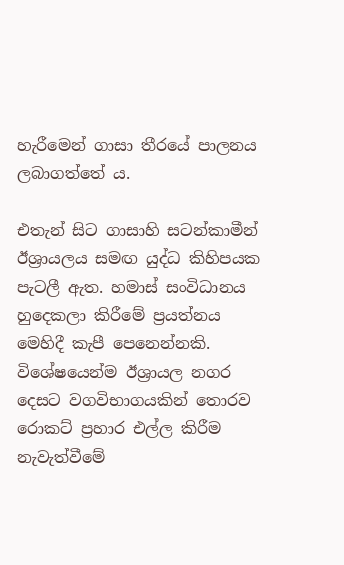හැරීමෙන් ගාසා තීරයේ පාලනය ලබාගත්තේ ය.

එතැන් සිට ගාසාහි සටන්කාමීන් ඊශ්‍රායලය සමඟ යුද්ධ කිහිපයක පැටලී ඇත. හමාස් සංවිධානය හුදෙකලා කිරීමේ ප්‍රයත්නය මෙහිදී කැපී පෙනෙන්නකි. විශේෂයෙන්ම ඊශ්‍රායල නගර දෙසට වගවිභාගයකින් තොරව රොකට් ප්‍රහාර එල්ල කිරීම නැවැත්වීමේ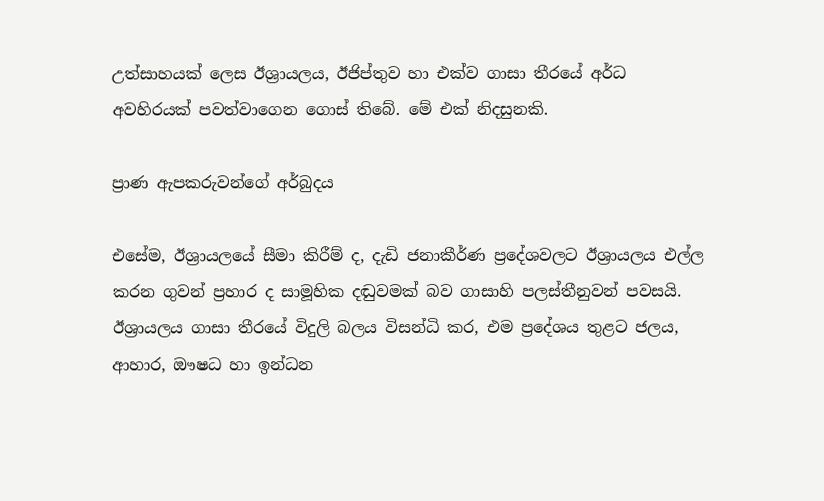උත්සාහයක් ලෙස ඊශ්‍රායලය, ඊජිප්තුව හා එක්ව ගාසා තීරයේ අර්ධ අවහිරයක් පවත්වාගෙන ගොස් තිබේ. මේ එක් නිදසුනකි.

ප්‍රාණ ඇපකරුවන්ගේ අර්බුදය

එසේම, ඊශ්‍රායලයේ සීමා කිරීම් ද, දැඩි ජනාකීර්ණ ප්‍රදේශවලට ඊශ්‍රායලය එල්ල කරන ගුවන් ප්‍රහාර ද සාමූහික දඬුවමක් බව ගාසාහි පලස්තීනුවන් පවසයි. ඊශ්‍රායලය ගාසා තීරයේ විදුලි බලය විසන්ධි කර, එම ප්‍රදේශය තුළට ජලය, ආහාර, ඖෂධ හා ඉන්ධන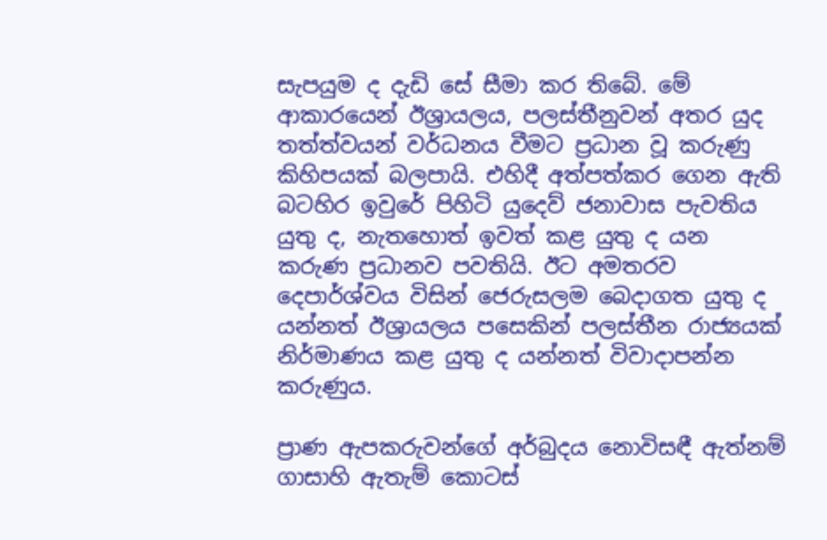සැපයුම ද දැඩි සේ සීමා කර තිබේ. මේ ආකාරයෙන් ඊශ්‍රායලය, පලස්තීනුවන් අතර යුද තත්ත්වයන් වර්ධනය වීමට ප්‍රධාන වූ කරුණු කිහිපයක් බලපායි. එහිදී අත්පත්කර ගෙන ඇති බටහිර ඉවුරේ පිහිටි යුදෙව් ජනාවාස පැවතිය යුතු ද, නැතහොත් ඉවත් කළ යුතු ද යන කරුණ ප්‍රධානව පවතියි. ඊට අමතරව දෙපාර්ශ්වය විසින් ජෙරුසලම බෙදාගත යුතු ද යන්නත් ඊශ්‍රායලය පසෙකින් පලස්තීන රාජ්‍යයක් නිර්මාණය කළ යුතු ද යන්නත් විවාදාපන්න කරුණුය.

ප්‍රාණ ඇපකරුවන්ගේ අර්බුදය නොවිසඳී ඇත්නම් ගාසාහි ඇතැම් කොටස්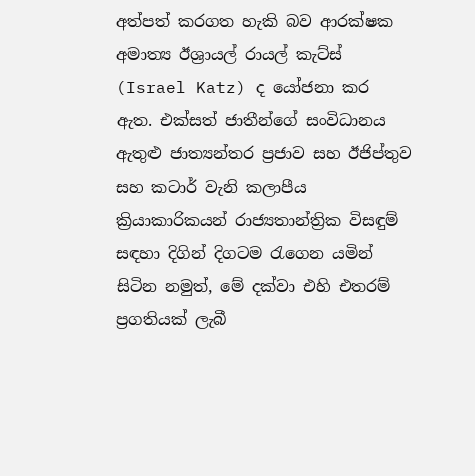අත්පත් කරගත හැකි බව ආරක්ෂක අමාත්‍ය ඊශ්‍රායල් රායල් කැට්ස් (Israel Katz) ද යෝජනා කර ඇත. එක්සත් ජාතීන්ගේ සංවිධානය ඇතුළු ජාත්‍යන්තර ප්‍රජාව සහ ඊජිප්තුව සහ කටාර් වැනි කලාපීය ක්‍රියාකාරිකයන් රාජ්‍යතාන්ත්‍රික විසඳුම් සඳහා දිගින් දිගටම රැගෙන යමින් සිටින නමුත්, මේ දක්වා එහි එතරම් ප්‍රගතියක් ලැබී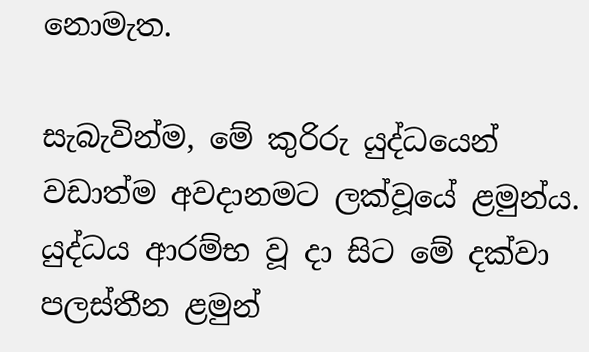නොමැත.

සැබැවින්ම, මේ කුරිරු යුද්ධයෙන් වඩාත්ම අවදානමට ලක්වූයේ ළමුන්ය. යුද්ධය ආරම්භ වූ දා සිට මේ දක්වා පලස්තීන ළමුන්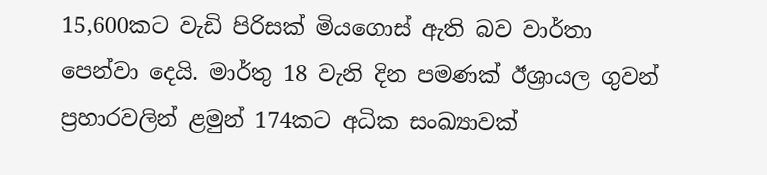15,600කට වැඩි පිරිසක් මියගොස් ඇති බව වාර්තා පෙන්වා දෙයි. මාර්තු 18 වැනි දින පමණක් ඊශ්‍රායල ගුවන් ප්‍රහාරවලින් ළමුන් 174කට අධික සංඛ්‍යාවක්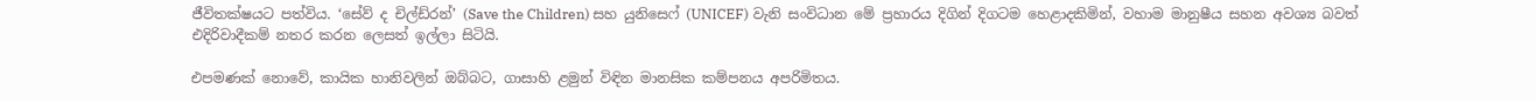ජීවිතක්ෂයට පත්විය. ‘සේව් ද චිල්ඩ්රන්’ (Save the Children) සහ යුනිසෙෆ් (UNICEF) වැනි සංවිධාන මේ ප්‍රහාරය දිගින් දිගටම හෙළාදකිමින්, වහාම මානුෂීය සහන අවශ්‍ය බවත් එදිරිවාදීකම් නතර කරන ලෙසත් ඉල්ලා සිටියි.

එපමණක් නොවේ, කායික හානිවලින් ඔබ්බට, ගාසාහි ළමුන් විඳින මානසික කම්පනය අපරිමිතය.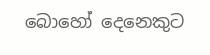බොහෝ දෙනෙකුට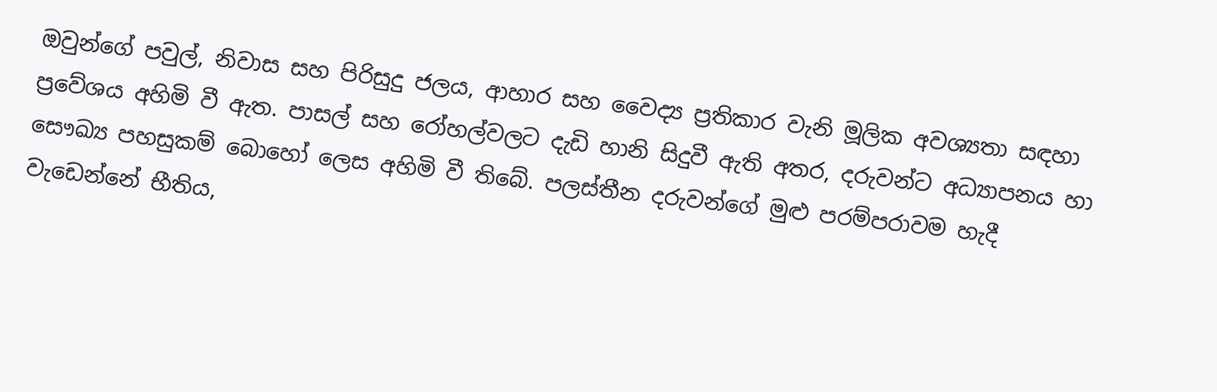ඔවුන්ගේ පවුල්, නිවාස සහ පිරිසුදු ජලය, ආහාර සහ වෛද්‍ය ප්‍රතිකාර වැනි මූලික අවශ්‍යතා සඳහා ප්‍රවේශය අහිමි වී ඇත. පාසල් සහ රෝහල්වලට දැඩි හානි සිදුවී ඇති අතර, දරුවන්ට අධ්‍යාපනය හා සෞඛ්‍ය පහසුකම් බොහෝ ලෙස අහිමි වී තිබේ. පලස්තීන දරුවන්ගේ මුළු පරම්පරාවම හැදී වැඩෙන්නේ භීතිය,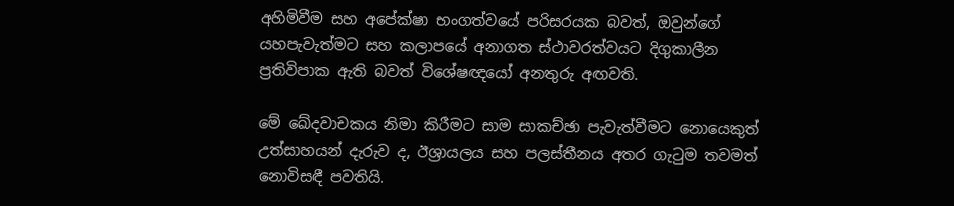අහිමිවීම සහ අපේක්ෂා භංගත්වයේ පරිසරයක බවත්, ඔවුන්ගේ යහපැවැත්මට සහ කලාපයේ අනාගත ස්ථාවරත්වයට දිගුකාලීන ප්‍රතිවිපාක ඇති බවත් විශේෂඥයෝ අනතුරු අඟවති.

මේ ඛේදවාචකය නිමා කිරීමට සාම සාකච්ඡා පැවැත්වීමට නොයෙකුත් උත්සාහයන් දැරුව ද, ඊශ්‍රායලය සහ පලස්තීනය අතර ගැටුම තවමත් නොවිසඳී පවතියි.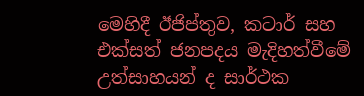මෙහිදී ඊජිප්තුව, කටාර් සහ එක්සත් ජනපදය මැදිහත්වීමේ උත්සාහයන් ද සාර්ථක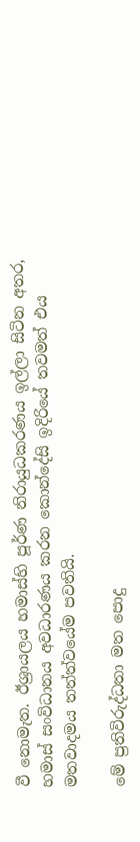වී නොමැත. ඊශ්‍රායලය හමාස්හි පූර්ණ නිරායුධකරණය ඉල්ලා සිටින අතර, හමාස් සංවිධානය අවධාරණය කරන කොන්දේසි ඉදිරියේ තවමත් එය මතවාදමය තත්ත්වයේම පවතියි.

මේ ප්‍රතිවිරුද්ධතා මත පොදු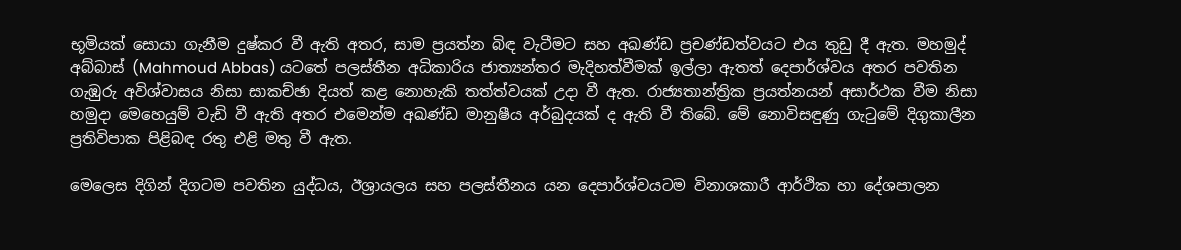භූමියක් සොයා ගැනීම දුෂ්කර වී ඇති අතර, සාම ප්‍රයත්න බිඳ වැටීමට සහ අඛණ්ඩ ප්‍රචණ්ඩත්වයට එය තුඩු දී ඇත. මහමුද් අබ්බාස් (Mahmoud Abbas) යටතේ පලස්තීන අධිකාරිය ජාත්‍යන්තර මැදිහත්වීමක් ඉල්ලා ඇතත් දෙපාර්ශ්වය අතර පවතින ගැඹුරු අවිශ්වාසය නිසා සාකච්ඡා දියත් කළ නොහැකි තත්ත්වයක් උදා වී ඇත. රාජ්‍යතාන්ත්‍රික ප්‍රයත්නයන් අසාර්ථක වීම නිසා හමුදා මෙහෙයුම් වැඩි වී ඇති අතර එමෙන්ම අඛණ්ඩ මානුෂීය අර්බුදයක් ද ඇති වී තිබේ. මේ නොවිසඳුණු ගැටුමේ දිගුකාලීන ප්‍රතිවිපාක පිළිබඳ රතු එළි මතු වී ඇත.

මෙලෙස දිගින් දිගටම පවතින යුද්ධය, ඊශ්‍රායලය සහ පලස්තීනය යන දෙපාර්ශ්වයටම විනාශකාරී ආර්ථික හා දේශපාලන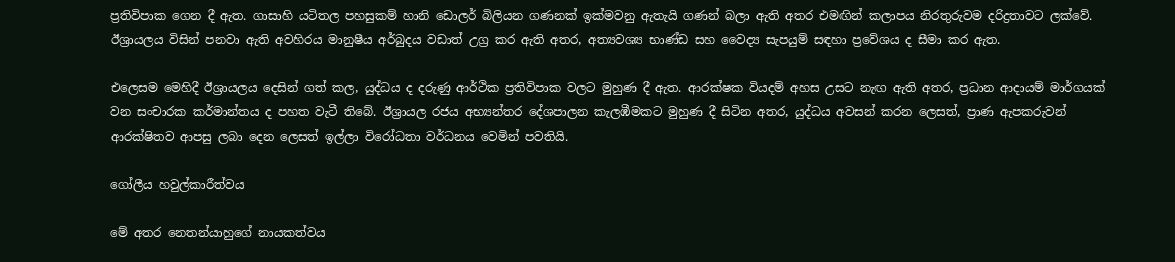ප්‍රතිවිපාක ගෙන දී ඇත. ගාසාහි යටිතල පහසුකම් හානි ඩොලර් බිලියන ගණනක් ඉක්මවනු ඇතැයි ගණන් බලා ඇති අතර එමඟින් කලාපය නිරතුරුවම දරිද්‍රතාවට ලක්වේ. ඊශ්‍රායලය විසින් පනවා ඇති අවහිරය මානුෂීය අර්බුදය වඩාත් උග්‍ර කර ඇති අතර, අත්‍යවශ්‍ය භාණ්ඩ සහ වෛද්‍ය සැපයුම් සඳහා ප්‍රවේශය ද සීමා කර ඇත.

එලෙසම මෙහිදී ඊශ්‍රායලය දෙසින් ගත් කල, යුද්ධය ද දරුණු ආර්ථික ප්‍රතිවිපාක වලට මුහුණ දී ඇත. ආරක්ෂක වියදම් අහස උසට නැඟ ඇති අතර, ප්‍රධාන ආදායම් මාර්ගයක් වන සංචාරක කර්මාන්තය ද පහත වැටී තිබේ. ඊශ්‍රායල රජය අභ්‍යන්තර දේශපාලන කැලඹීමකට මුහුණ දී සිටින අතර, යුද්ධය අවසන් කරන ලෙසත්, ප්‍රාණ ඇපකරුවන් ආරක්ෂිතව ආපසු ලබා දෙන ලෙසත් ඉල්ලා විරෝධතා වර්ධනය වෙමින් පවතියි.

ගෝලීය හවුල්කාරීත්වය

මේ අතර නෙතන්යාහුගේ නායකත්වය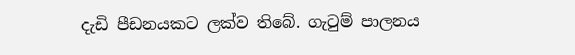දැඩි පීඩනයකට ලක්ව තිබේ. ගැටුම් පාලනය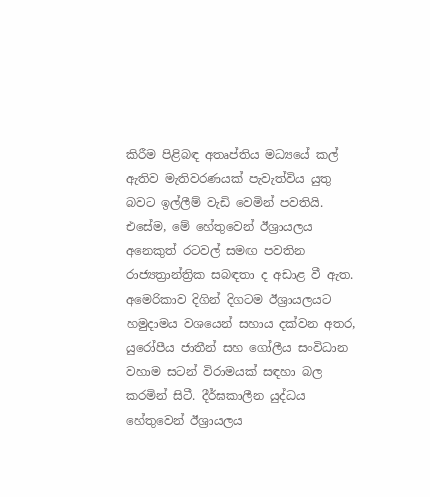කිරීම පිළිබඳ අතෘප්තිය මධ්‍යයේ කල් ඇතිව මැතිවරණයක් පැවැත්විය යුතු බවට ඉල්ලීම් වැඩි වෙමින් පවතියි. එසේම, මේ හේතුවෙන් ඊශ්‍රායලය අනෙකුත් රටවල් සමඟ පවතින රාජ්‍යත්‍රාන්ත්‍රික සබඳතා ද අඩාළ වී ඇත. අමෙරිකාව දිගින් දිගටම ඊශ්‍රායලයට හමුදාමය වශයෙන් සහාය දක්වන අතර, යුරෝපීය ජාතීන් සහ ගෝලීය සංවිධාන වහාම සටන් විරාමයක් සඳහා බල කරමින් සිටී. දීර්ඝකාලීන යුද්ධය හේතුවෙන් ඊශ්‍රායලය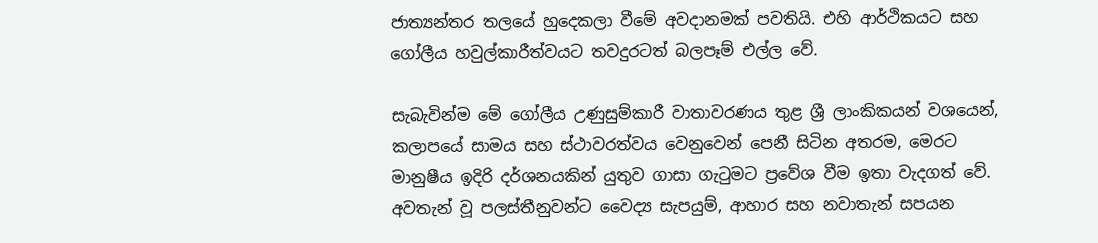ජාත්‍යන්තර තලයේ හුදෙකලා වීමේ අවදානමක් පවතියි. එහි ආර්ථිකයට සහ ගෝලීය හවුල්කාරීත්වයට තවදුරටත් බලපෑම් එල්ල වේ.

සැබැවින්ම මේ ගෝලීය උණුසුම්කාරී වාතාවරණය තුළ ශ්‍රී ලාංකිකයන් වශයෙන්, කලාපයේ සාමය සහ ස්ථාවරත්වය වෙනුවෙන් පෙනී සිටින අතරම, මෙරට මානුෂීය ඉදිරි දර්ශනයකින් යුතුව ගාසා ගැටුමට ප්‍රවේශ වීම ඉතා වැදගත් වේ. අවතැන් වූ පලස්තීනුවන්ට වෛද්‍ය සැපයුම්, ආහාර සහ නවාතැන් සපයන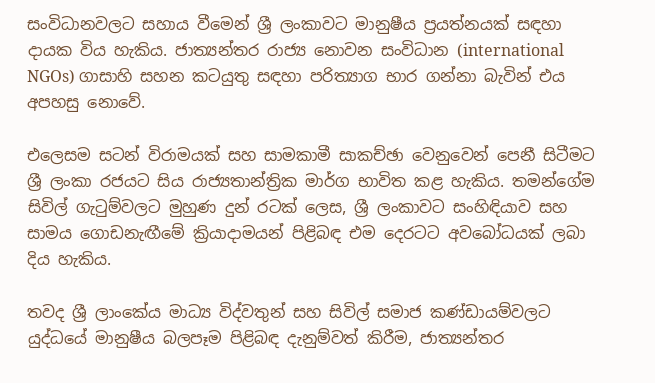සංවිධානවලට සහාය වීමෙන් ශ්‍රී ලංකාවට මානුෂීය ප්‍රයත්නයක් සඳහා දායක විය හැකිය. ජාත්‍යන්තර රාජ්‍ය නොවන සංවිධාන (international NGOs) ගාසාහි සහන කටයුතු සඳහා පරිත්‍යාග භාර ගන්නා බැවින් එය අපහසු නොවේ.

එලෙසම සටන් විරාමයක් සහ සාමකාමී සාකච්ඡා වෙනුවෙන් පෙනී සිටීමට ශ්‍රී ලංකා රජයට සිය රාජ්‍යතාන්ත්‍රික මාර්ග භාවිත කළ හැකිය. තමන්ගේම සිවිල් ගැටුම්වලට මුහුණ දුන් රටක් ලෙස, ශ්‍රී ලංකාවට සංහිඳියාව සහ සාමය ගොඩනැඟීමේ ක්‍රියාදාමයන් පිළිබඳ එම දෙරටට අවබෝධයක් ලබා දිය හැකිය.

තවද ශ්‍රී ලාංකේය මාධ්‍ය විද්වතුන් සහ සිවිල් සමාජ කණ්ඩායම්වලට යුද්ධයේ මානුෂීය බලපෑම පිළිබඳ දැනුම්වත් කිරීම, ජාත්‍යන්තර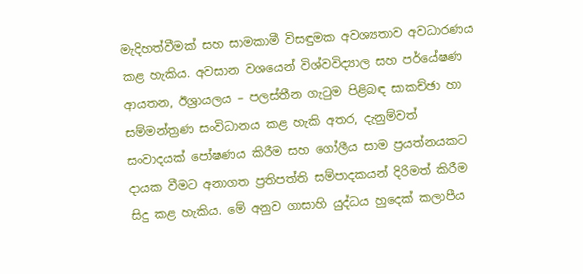මැදිහත්වීමක් සහ සාමකාමී විසඳුමක අවශ්‍යතාව අවධාරණය කළ හැකිය. අවසාන වශයෙන් විශ්වවිද්‍යාල සහ පර්යේෂණ ආයතන, ඊශ්‍රායලය – පලස්තීන ගැටුම පිළිබඳ සාකච්ඡා හා සම්මන්ත්‍රණ සංවිධානය කළ හැකි අතර, දැනුම්වත් සංවාදයක් පෝෂණය කිරීම සහ ගෝලීය සාම ප්‍රයත්නයකට දායක වීමට අනාගත ප්‍රතිපත්ති සම්පාදකයන් දිරිමත් කිරීම සිදු කළ හැකිය. මේ අනුව ගාසාහි යුද්ධය හුදෙක් කලාපීය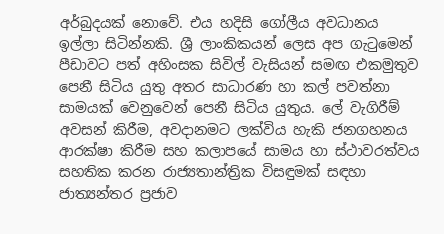අර්බුදයක් නොවේ. එය හදිසි ගෝලීය අවධානය ඉල්ලා සිටින්නකි. ශ්‍රී ලාංකිකයන් ලෙස අප ගැටුමෙන් පීඩාවට පත් අහිංසක සිවිල් වැසියන් සමඟ එකමුතුව පෙනී සිටිය යුතු අතර සාධාරණ හා කල් පවත්නා සාමයක් වෙනුවෙන් පෙනී සිටිය යුතුය. ලේ වැගිරීම් අවසන් කිරීම, අවදානමට ලක්විය හැකි ජනගහනය ආරක්ෂා කිරීම සහ කලාපයේ සාමය හා ස්ථාවරත්වය සහතික කරන රාජ්‍යතාන්ත්‍රික විසඳුමක් සඳහා ජාත්‍යන්තර ප්‍රජාව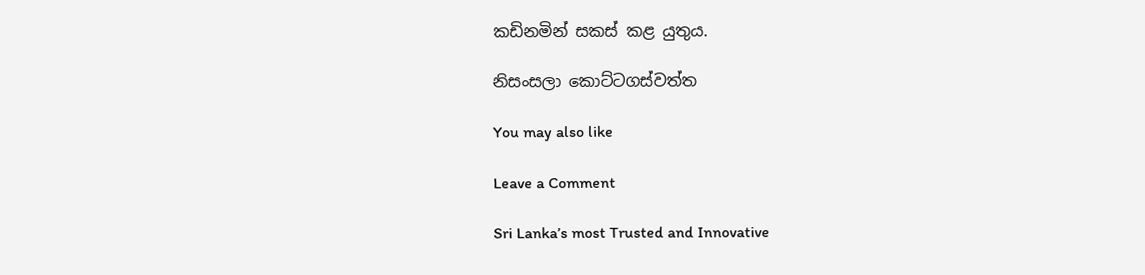කඩිනමින් සකස් කළ යුතුය.

නිසංසලා කොට්ටගස්වත්ත

You may also like

Leave a Comment

Sri Lanka’s most Trusted and Innovative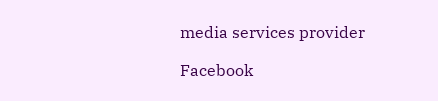media services provider

Facebook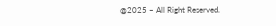@2025 – All Right Reserved.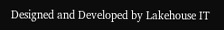Designed and Developed by Lakehouse IT